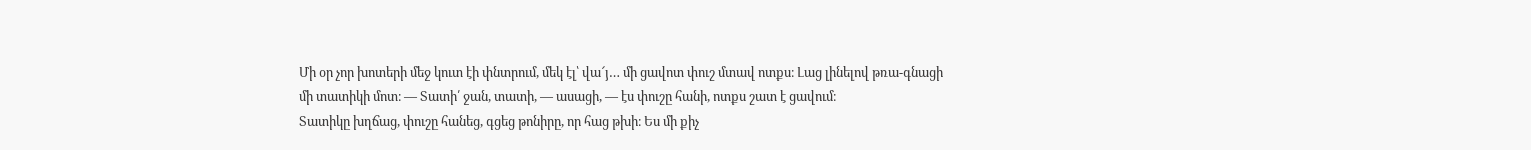Մի օր չոր խոտերի մեջ կուտ էի փնտրում, մեկ էլ՝ վա՜յ… մի ցավոտ փուշ մտավ ոտքս։ Լաց լինելով թռա-գնացի մի տատիկի մոտ։ — Տատի՛ ջան, տատի, — ասացի, — էս փուշը հանի, ոտքս շատ է ցավում։
Տատիկը խղճաց, փուշը հանեց, գցեց թոնիրը, որ հաց թխի։ Ես մի քիչ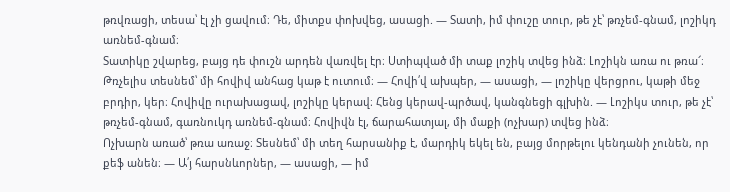թռվռացի, տեսա՝ էլ չի ցավում։ Դե, միտքս փոխվեց, ասացի. — Տատի, իմ փուշը տուր, թե չէ՝ թռչեմ-գնամ, լոշիկդ առնեմ-գնամ։
Տատիկը շվարեց, բայց դե փուշն արդեն վառվել էր։ Ստիպված մի տաք լոշիկ տվեց ինձ։ Լոշիկն առա ու թռա՜։
Թռչելիս տեսնեմ՝ մի հովիվ անհաց կաթ է ուտում։ — Հովի՛վ ախպեր, — ասացի, — լոշիկը վերցրու, կաթի մեջ բրդիր, կեր։ Հովիվը ուրախացավ, լոշիկը կերավ։ Հենց կերավ-պրծավ, կանգնեցի գլխին. — Լոշիկս տուր, թե չէ՝ թռչեմ-գնամ, գառնուկդ առնեմ-գնամ։ Հովիվն էլ, ճարահատյալ, մի մաքի (ոչխար) տվեց ինձ։
Ոչխարն առած՝ թռա առաջ։ Տեսնեմ՝ մի տեղ հարսանիք է, մարդիկ եկել են, բայց մորթելու կենդանի չունեն, որ քեֆ անեն։ — Ա՛յ հարսնևորներ, — ասացի, — իմ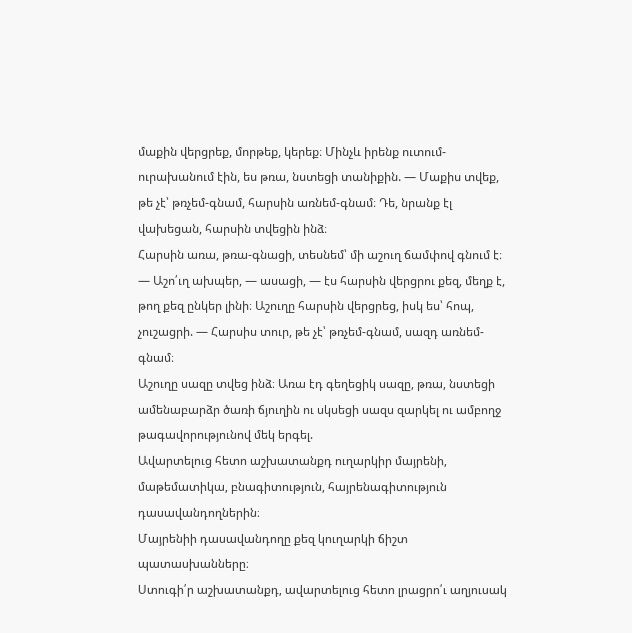մաքին վերցրեք, մորթեք, կերեք։ Մինչև իրենք ուտում-ուրախանում էին, ես թռա, նստեցի տանիքին. — Մաքիս տվեք, թե չէ՝ թռչեմ-գնամ, հարսին առնեմ-գնամ։ Դե, նրանք էլ վախեցան, հարսին տվեցին ինձ։
Հարսին առա, թռա-գնացի, տեսնեմ՝ մի աշուղ ճամփով գնում է։ — Աշո՛ւղ ախպեր, — ասացի, — էս հարսին վերցրու քեզ, մեղք է, թող քեզ ընկեր լինի։ Աշուղը հարսին վերցրեց, իսկ ես՝ հոպ, չուշացրի. — Հարսիս տուր, թե չէ՝ թռչեմ-գնամ, սազդ առնեմ-գնամ։
Աշուղը սազը տվեց ինձ։ Առա էդ գեղեցիկ սազը, թռա, նստեցի ամենաբարձր ծառի ճյուղին ու սկսեցի սազս զարկել ու ամբողջ թագավորությունով մեկ երգել.
Ավարտելուց հետո աշխատանքդ ուղարկիր մայրենի, մաթեմատիկա, բնագիտություն, հայրենագիտություն դասավանդողներին։
Մայրենիի դասավանդողը քեզ կուղարկի ճիշտ պատասխանները։
Ստուգի՛ր աշխատանքդ, ավարտելուց հետո լրացրո՛ւ աղյուսակ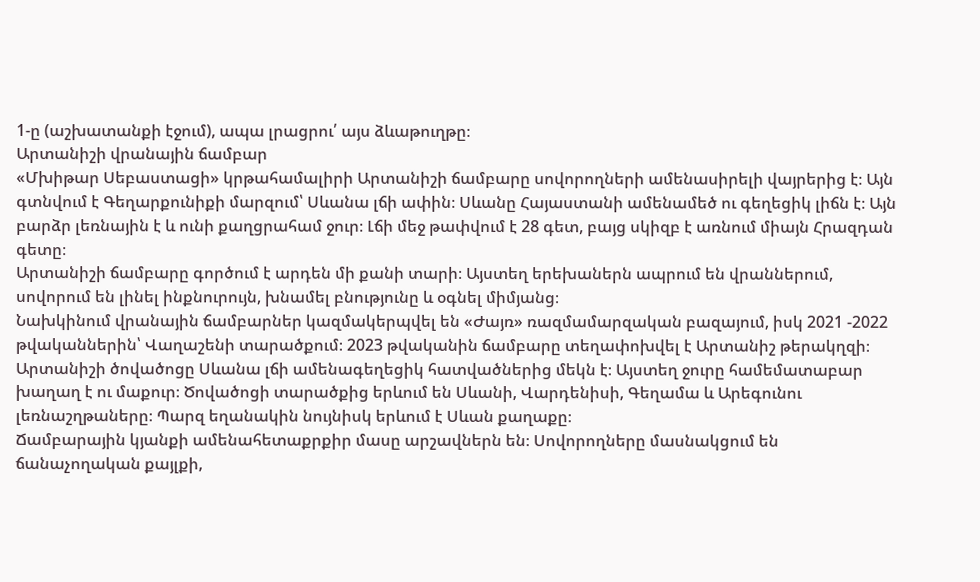1-ը (աշխատանքի էջում), ապա լրացրու՛ այս ձևաթուղթը։
Արտանիշի վրանային ճամբար
«Մխիթար Սեբաստացի» կրթահամալիրի Արտանիշի ճամբարը սովորողների ամենասիրելի վայրերից է։ Այն գտնվում է Գեղարքունիքի մարզում՝ Սևանա լճի ափին։ Սևանը Հայաստանի ամենամեծ ու գեղեցիկ լիճն է։ Այն բարձր լեռնային է և ունի քաղցրահամ ջուր։ Լճի մեջ թափվում է 28 գետ, բայց սկիզբ է առնում միայն Հրազդան գետը։
Արտանիշի ճամբարը գործում է արդեն մի քանի տարի։ Այստեղ երեխաներն ապրում են վրաններում, սովորում են լինել ինքնուրույն, խնամել բնությունը և օգնել միմյանց։
Նախկինում վրանային ճամբարներ կազմակերպվել են «Ժայռ» ռազմամարզական բազայում, իսկ 2021 -2022 թվականներին՝ Վաղաշենի տարածքում։ 2023 թվականին ճամբարը տեղափոխվել է Արտանիշ թերակղզի։ Արտանիշի ծովածոցը Սևանա լճի ամենագեղեցիկ հատվածներից մեկն է։ Այստեղ ջուրը համեմատաբար խաղաղ է ու մաքուր։ Ծովածոցի տարածքից երևում են Սևանի, Վարդենիսի, Գեղամա և Արեգունու լեռնաշղթաները։ Պարզ եղանակին նույնիսկ երևում է Սևան քաղաքը։
Ճամբարային կյանքի ամենահետաքրքիր մասը արշավներն են։ Սովորողները մասնակցում են ճանաչողական քայլքի,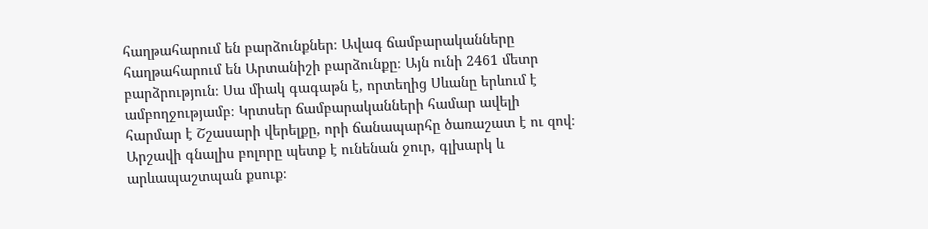հաղթահարում են բարձունքներ։ Ավագ ճամբարականները հաղթահարում են Արտանիշի բարձունքը։ Այն ունի 2461 մետր բարձրություն։ Սա միակ գագաթն է, որտեղից Սևանը երևում է ամբողջությամբ։ Կրտսեր ճամբարականների համար ավելի հարմար է Շշասարի վերելքը, որի ճանապարհը ծառաշատ է ու զով։ Արշավի գնալիս բոլորը պետք է ունենան ջուր, գլխարկ և արևապաշտպան քսուք։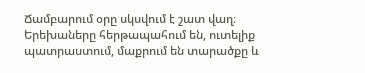Ճամբարում օրը սկսվում է շատ վաղ։ Երեխաները հերթապահում են, ուտելիք պատրաստում, մաքրում են տարածքը և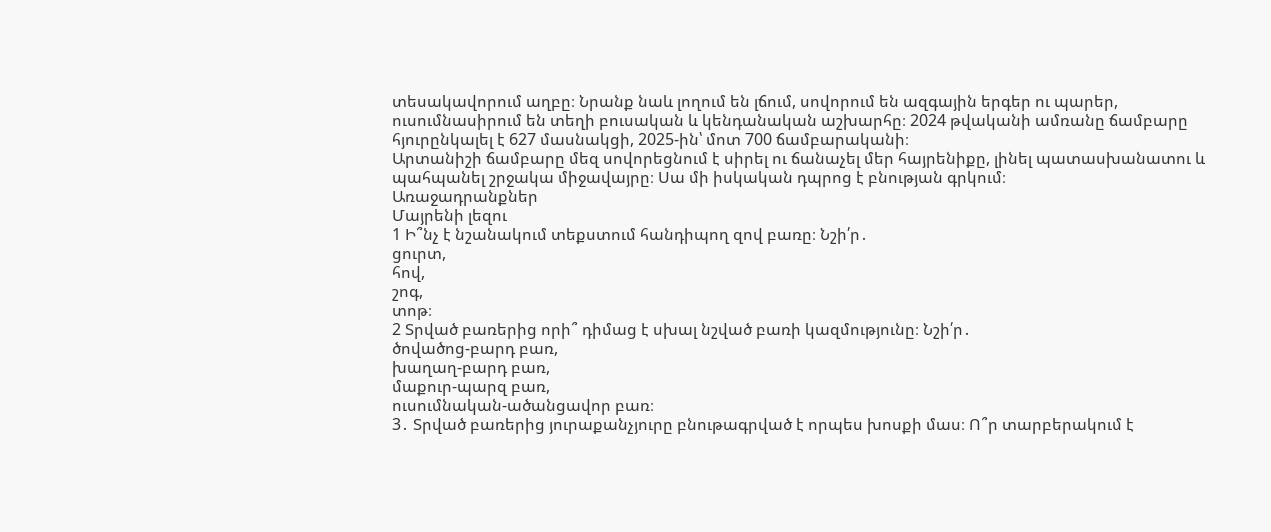տեսակավորում աղբը։ Նրանք նաև լողում են լճում, սովորում են ազգային երգեր ու պարեր, ուսումնասիրում են տեղի բուսական և կենդանական աշխարհը։ 2024 թվականի ամռանը ճամբարը հյուրընկալել է 627 մասնակցի, 2025-ին՝ մոտ 700 ճամբարականի։
Արտանիշի ճամբարը մեզ սովորեցնում է սիրել ու ճանաչել մեր հայրենիքը, լինել պատասխանատու և պահպանել շրջակա միջավայրը։ Սա մի իսկական դպրոց է բնության գրկում։
Առաջադրանքներ
Մայրենի լեզու
1 Ի՞նչ է նշանակում տեքստում հանդիպող զով բառը։ Նշի՛ր․
ցուրտ,
հով,
շոգ,
տոթ։
2 Տրված բառերից որի՞ դիմաց է սխալ նշված բառի կազմությունը։ Նշի՛ր․
ծովածոց-բարդ բառ,
խաղաղ-բարդ բառ,
մաքուր-պարզ բառ,
ուսումնական-ածանցավոր բառ։
3․ Տրված բառերից յուրաքանչյուրը բնութագրված է որպես խոսքի մաս։ Ո՞ր տարբերակում է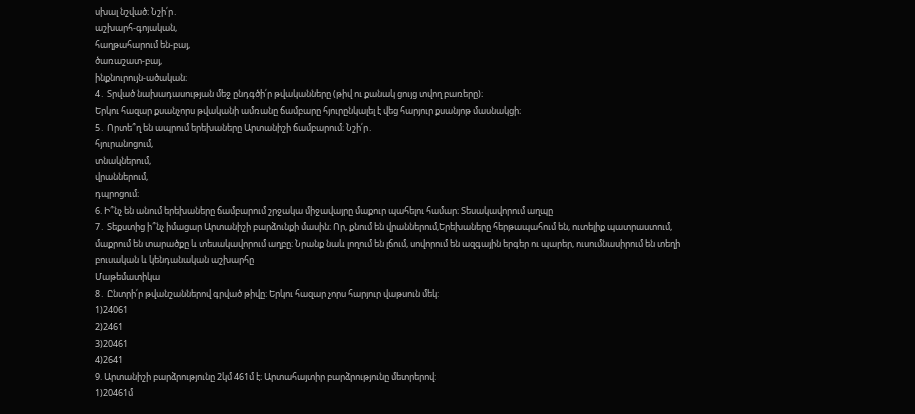սխալ նշված։ Նշի՛ր․
աշխարհ-գոյական,
հաղթահարում են-բայ,
ծառաշատ-բայ,
ինքնուրույն-ածական։
4․ Տրված նախադասության մեջ ընդգծի՛ր թվականները (թիվ ու քանակ ցույց տվող բառերը)։
Երկու հազար քսանչորս թվականի ամռանը ճամբարը հյուրընկալել է վեց հարյուր քսանյոթ մասնակցի։
5․ Որտե՞ղ են ապրում երեխաները Արտանիշի ճամբարում։ Նշի՛ր․
հյուրանոցում,
տնակներում,
վրաններում,
դպրոցում։
6. Ի՞նչ են անում երեխաները ճամբարում շրջակա միջավայրը մաքուր պահելու համար։ Տեսակավորում աղպը
7․ Տեքստից ի՞նչ իմացար Արտանիշի բարձունքի մասին։ Որ, քնում են վրաններում,Երեխաները հերթապահում են, ուտելիք պատրաստում, մաքրում են տարածքը և տեսակավորում աղբը։ Նրանք նաև լողում են լճում, սովորում են ազգային երգեր ու պարեր, ուսումնասիրում են տեղի բուսական և կենդանական աշխարհը
Մաթեմատիկա
8․ Ընտրի՛ր թվանշաններով գրված թիվը։ Երկու հազար չորս հարյուր վաթսուն մեկ:
1)24061
2)2461
3)20461
4)2641
9. Արտանիշի բարձրությունը 2կմ 461մ է։ Արտահայտիր բարձրությունը մետրերով:
1)20461մ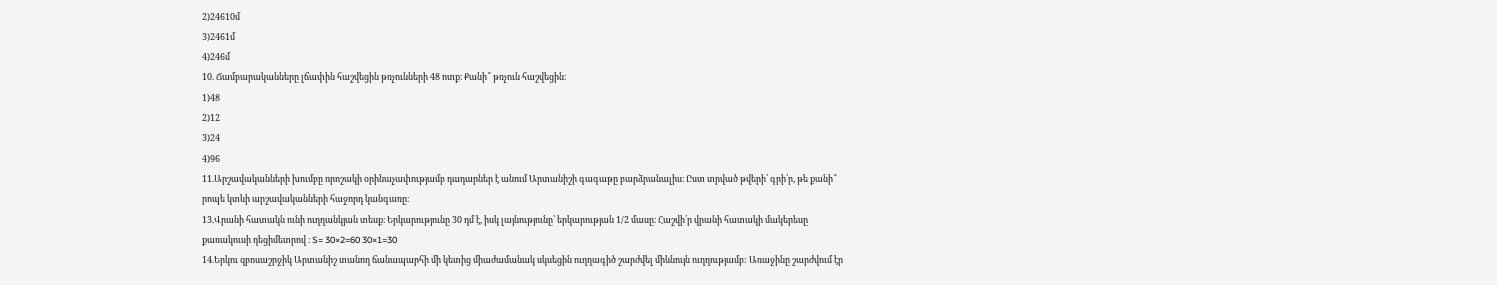2)24610մ
3)2461մ
4)246մ
10. Ճամբարականները լճափին հաշվեցին թռչունների 48 ոտք։ Քանի՞ թռչուն հաշվեցին։
1)48
2)12
3)24
4)96
11.Արշավականների խումբը որոշակի օրինաչափությամբ դադարներ է անում Արտանիշի գագաթը բարձրանալիս։ Ըստ տրված թվերի՝ գրի՛ր, թե քանի՞ րոպե կտևի արշավականների հաջորդ կանգառը։
13.Վրանի հատակն ունի ուղղանկյան տեսք։ Երկարությունը 30 դմ է, իսկ լայնությունը՝ երկարության 1/2 մասը։ Հաշվի՛ր վրանի հատակի մակերեսը քառակուսի դեցիմետրով ։ S= 30×2=60 30×1=30
14.Երկու զբոսաշրջիկ Արտանիշ տանող ճանապարհի մի կետից միաժամանակ սկսեցին ուղղագիծ շարժվել միևնույն ուղղությամբ: Առաջինը շարժվում էր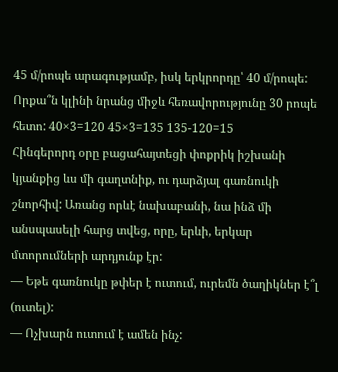45 մ/րոպե արագությամբ, իսկ երկրորդը՝ 40 մ/րոպե: Որքա՞ն կլինի նրանց միջև հեռավորությունը 30 րոպե հետո: 40×3=120 45×3=135 135-120=15
Հինգերորդ օրը բացահայտեցի փոքրիկ իշխանի կյանքից ևս մի գաղտնիք, ու դարձյալ գառնուկի շնորհիվ: Առանց որևէ նախաբանի, նա ինձ մի անսպասելի հարց տվեց, որը, երևի, երկար մտորումների արդյունք էր:
— Եթե գառնուկը թփեր է ուտում, ուրեմն ծաղիկներ է՞լ (ուտել):
— Ոչխարն ուտում է ամեն ինչ: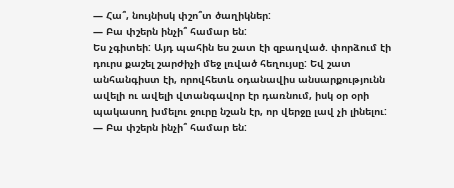— Հա՞, նույնիսկ փշո՞տ ծաղիկներ:
— Բա փշերն ինչի՞ համար են:
Ես չգիտեի: Այդ պահին ես շատ էի զբաղված. փորձում էի դուրս քաշել շարժիչի մեջ լռված հեղույսը: Եվ շատ անհանգիստ էի, որովհետև օդանավիս անսարքությունն ավելի ու ավելի վտանգավոր էր դառնում, իսկ օր օրի պակասող խմելու ջուրը նշան էր, որ վերջը լավ չի լինելու:
— Բա փշերն ինչի՞ համար են: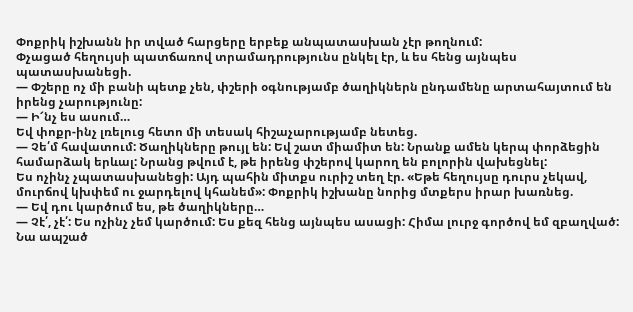Փոքրիկ իշխանն իր տված հարցերը երբեք անպատասխան չէր թողնում:
Փչացած հեղույսի պատճառով տրամադրությունս ընկել էր, և ես հենց այնպես պատասխանեցի.
— Փշերը ոչ մի բանի պետք չեն, փշերի օգնությամբ ծաղիկներն ընդամենը արտահայտում են իրենց չարությունը:
— Ի՜նչ ես ասում…
Եվ փոքր-ինչ լռելուց հետո մի տեսակ հիշաչարությամբ նետեց.
— Չե՛մ հավատում: Ծաղիկները թույլ են: Եվ շատ միամիտ են: Նրանք ամեն կերպ փորձեցին համարձակ երևալ: Նրանց թվում է, թե իրենց փշերով կարող են բոլորին վախեցնել:
Ես ոչինչ չպատասխանեցի: Այդ պահին միտքս ուրիշ տեղ էր. «Եթե հեղույսը դուրս չեկավ, մուրճով կխփեմ ու ջարդելով կհանեմ»: Փոքրիկ իշխանը նորից մտքերս իրար խառնեց.
— Եվ դու կարծում ես, թե ծաղիկները…
— Չէ՛, չէ՛: Ես ոչինչ չեմ կարծում: Ես քեզ հենց այնպես ասացի: Հիմա լուրջ գործով եմ զբաղված:
Նա ապշած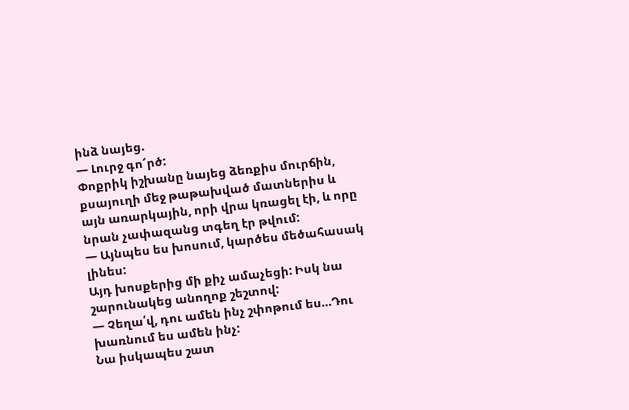ինձ նայեց.
— Լուրջ գո՜րծ:
Փոքրիկ իշխանը նայեց ձեռքիս մուրճին, քսայուղի մեջ թաթախված մատներիս և այն առարկային, որի վրա կռացել էի, և որը նրան չափազանց տգեղ էր թվում:
— Այնպես ես խոսում, կարծես մեծահասակ լինես:
Այդ խոսքերից մի քիչ ամաչեցի: Իսկ նա շարունակեց անողոք շեշտով:
— Չեղա՛վ, դու ամեն ինչ շփոթում ես…Դու խառնում ես ամեն ինչ:
Նա իսկապես շատ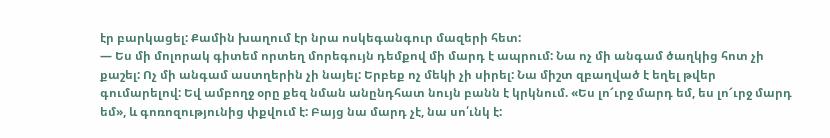էր բարկացել: Քամին խաղում էր նրա ոսկեգանգուր մազերի հետ:
— Ես մի մոլորակ գիտեմ որտեղ մորեգույն դեմքով մի մարդ է ապրում: Նա ոչ մի անգամ ծաղկից հոտ չի քաշել: Ոչ մի անգամ աստղերին չի նայել: Երբեք ոչ մեկի չի սիրել: Նա միշտ զբաղված է եղել թվեր գումարելով: Եվ ամբողջ օրը քեզ նման անընդհատ նույն բանն է կրկնում. «Ես լո՜ւրջ մարդ եմ, ես լո՜ւրջ մարդ եմ», և գոռոզությունից փքվում է: Բայց նա մարդ չէ, նա սո՛ւնկ է: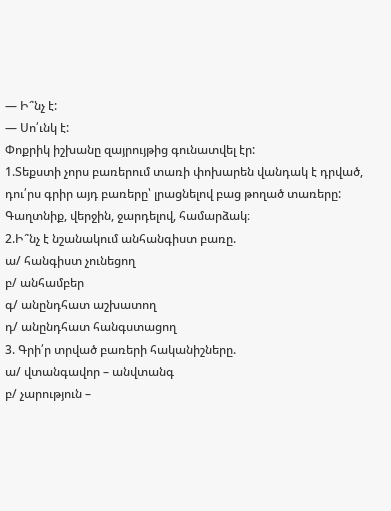— Ի՞նչ է:
— Սո՛ւնկ է:
Փոքրիկ իշխանը զայրույթից գունատվել էր:
1.Տեքստի չորս բառերում տառի փոխարեն վանդակ է դրված, դու՛րս գրիր այդ բառերը՝ լրացնելով բաց թողած տառերը: Գաղտնիք, վերջին, ջարդելով, համարձակ։
2.Ի՞նչ է նշանակում անհանգիստ բառը.
ա/ հանգիստ չունեցող
բ/ անհամբեր
գ/ անընդհատ աշխատող
դ/ անընդհատ հանգստացող
3. Գրի՛ր տրված բառերի հականիշները.
ա/ վտանգավոր – անվտանգ
բ/ չարություն –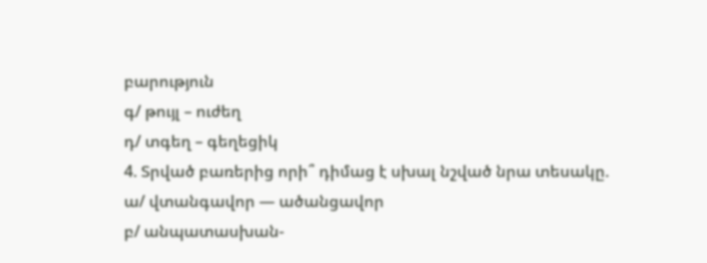բարություն
գ/ թույլ – ուժեղ
դ/ տգեղ – գեղեցիկ
4. Տրված բառերից որի՞ դիմաց է սխալ նշված նրա տեսակը.
ա/ վտանգավոր — ածանցավոր
բ/ անպատասխան-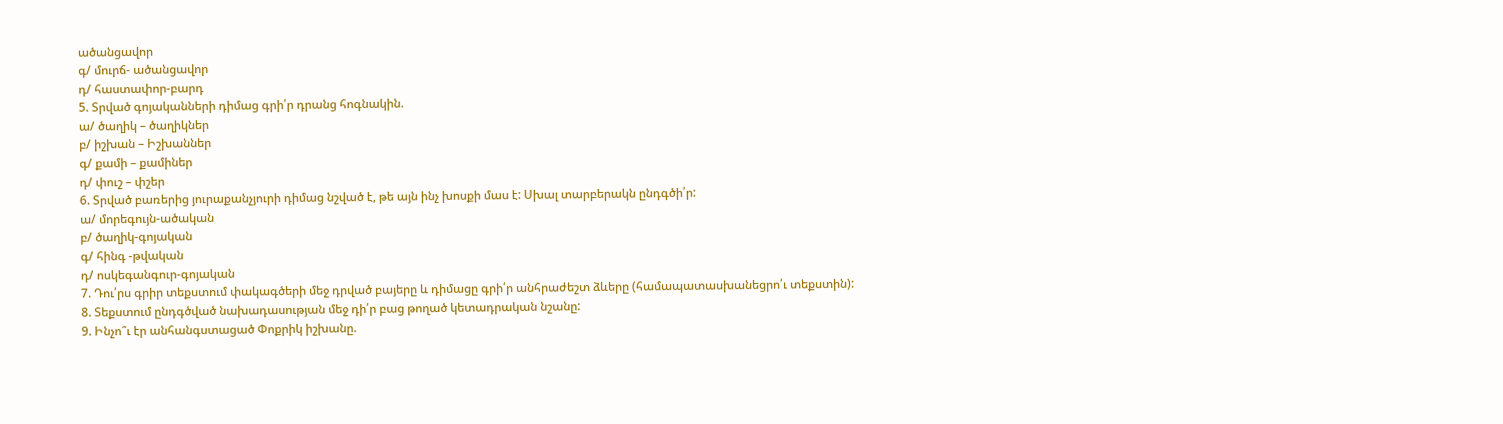ածանցավոր
գ/ մուրճ- ածանցավոր
դ/ հաստափոր-բարդ
5. Տրված գոյականների դիմաց գրի՛ր դրանց հոգնակին.
ա/ ծաղիկ – ծաղիկներ
բ/ իշխան – Իշխաններ
գ/ քամի – քամիներ
դ/ փուշ – փշեր
6. Տրված բառերից յուրաքանչյուրի դիմաց նշված է, թե այն ինչ խոսքի մաս է: Սխալ տարբերակն ընդգծի՛ր:
ա/ մորեգույն-ածական
բ/ ծաղիկ-գոյական
գ/ հինգ -թվական
դ/ ոսկեգանգուր-գոյական
7. Դու՛րս գրիր տեքստում փակագծերի մեջ դրված բայերը և դիմացը գրի՛ր անհրաժեշտ ձևերը (համապատասխանեցրո՛ւ տեքստին):
8. Տեքստում ընդգծված նախադասության մեջ դի՛ր բաց թողած կետադրական նշանը:
9. Ինչո՞ւ էր անհանգստացած Փոքրիկ իշխանը.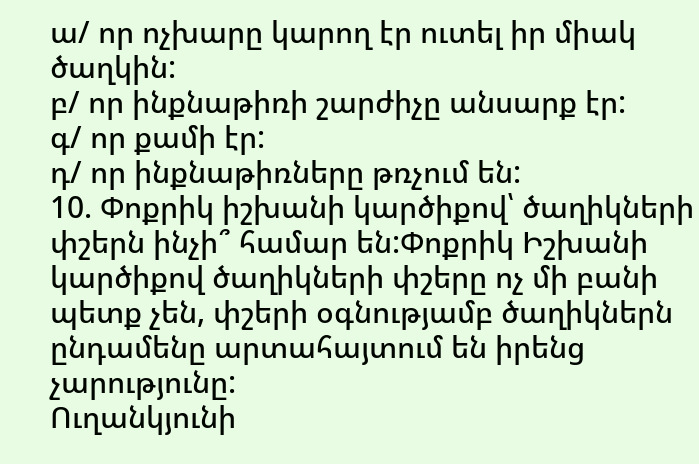ա/ որ ոչխարը կարող էր ուտել իր միակ ծաղկին:
բ/ որ ինքնաթիռի շարժիչը անսարք էր:
գ/ որ քամի էր:
դ/ որ ինքնաթիռները թռչում են:
10. Փոքրիկ իշխանի կարծիքով՝ ծաղիկների փշերն ինչի՞ համար են:Փոքրիկ Իշխանի կարծիքով ծաղիկների փշերը ոչ մի բանի պետք չեն, փշերի օգնությամբ ծաղիկներն ընդամենը արտահայտում են իրենց չարությունը:
Ուղանկյունի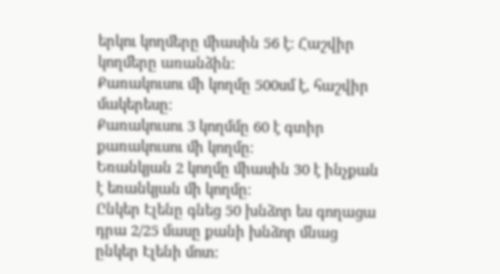երկու կողմերը միասին 56 է։ Հաշվիր կողմերը առանձին։
Քառակուսու մի կողմը 500սմ է, հաշվիր մակերեսը։
Քառակուսու 3 կողմմը 60 է գտիր քառակուսու մի կողմը։
Եռանկյան 2 կողմը միասին 30 է ինչքան է եռանկյան մի կողմը։
Ընկեր Էլենը գնեց 50 խնձոր ես գողացա դրա 2/25 մասը քանի խնձոր մնաց ընկեր Էլենի մոտ։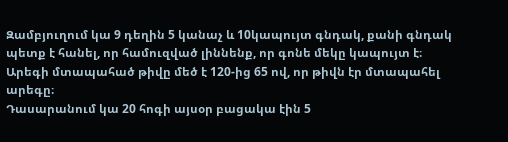Զամբյուղում կա 9 դեղին 5 կանաչ և 10կապույտ գնդակ, քանի գնդակ պետք է հանել, որ համուզված լիննենք, որ գոնե մեկը կապույտ է։
Արեգի մտապահած թիվը մեծ է 120-ից 65 ով, որ թիվն էր մտապահել արեգը։
Դասարանում կա 20 հոգի այսօր բացակա էին 5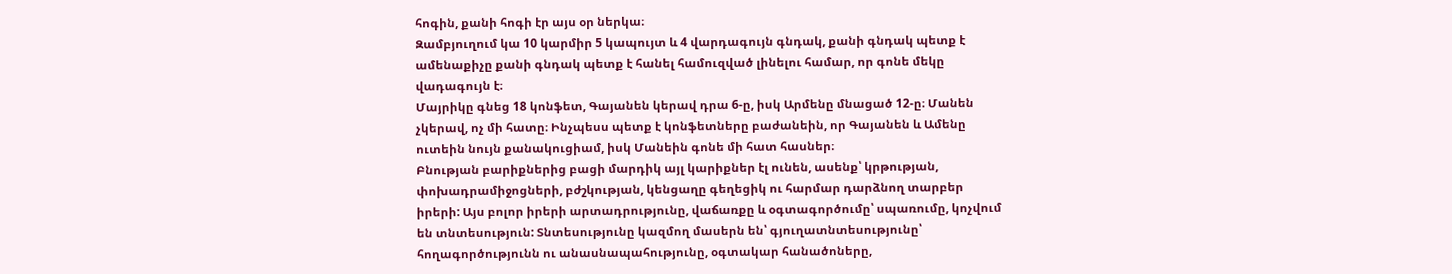հոգին, քանի հոգի էր այս օր ներկա։
Զամբյուղում կա 10 կարմիր 5 կապույտ և 4 վարդագույն գնդակ, քանի գնդակ պետք է ամենաքիչը քանի գնդակ պետք է հանել համուզված լինելու համար, որ գոնե մեկը վադագույն է։
Մայրիկը գնեց 18 կոնֆետ, Գայանեն կերավ դրա 6-ը, իսկ Արմենը մնացած 12-ը։ Մանեն չկերավ, ոչ մի հատը։ Ինչպեսս պետք է կոնֆետները բաժանեին, որ Գայանեն և Ամենը ուտեին նույն քանակուցիամ, իսկ Մանեին գոնե մի հատ հասներ։
Բնության բարիքներից բացի մարդիկ այլ կարիքներ էլ ունեն, ասենք՝ կրթության, փոխադրամիջոցների, բժշկության, կենցաղը գեղեցիկ ու հարմար դարձնող տարբեր իրերի: Այս բոլոր իրերի արտադրությունը, վաճառքը և օգտագործումը՝ սպառումը, կոչվում են տնտեսություն: Տնտեսությունը կազմող մասերն են՝ գյուղատնտեսությունը՝ հողագործությունն ու անասնապահությունը, օգտակար հանածոները,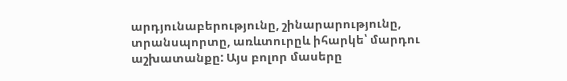արդյունաբերությունը, շինարարությունը, տրանսպորտը, առևտուրըև իհարկե՝ մարդու աշխատանքը: Այս բոլոր մասերը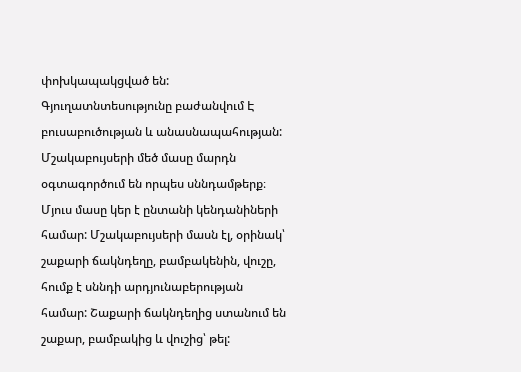փոխկապակցված են: Գյուղատնտեսությունը բաժանվում Է բուսաբուծության և անասնապահության: Մշակաբույսերի մեծ մասը մարդն օգտագործում են որպես սննդամթերք։ Մյուս մասը կեր է ընտանի կենդանիների համար: Մշակաբույսերի մասն էլ, օրինակ՝ շաքարի ճակնդեղը, բամբակենին, վուշը, հումք է սննդի արդյունաբերության համար: Շաքարի ճակնդեղից ստանում են շաքար, բամբակից և վուշից՝ թել: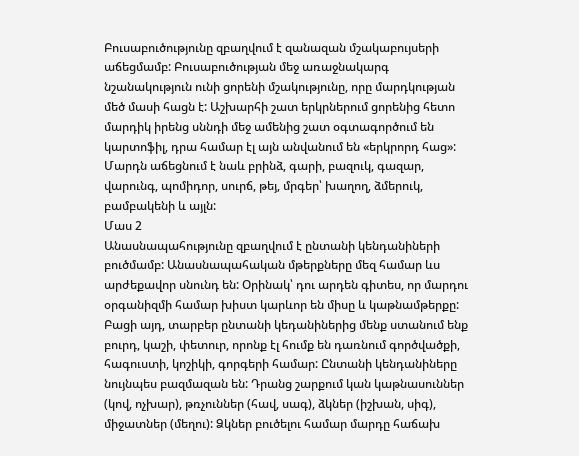Բուսաբուծությունը զբաղվում է զանազան մշակաբույսերի աճեցմամբ: Բուսաբուծության մեջ առաջնակարգ նշանակություն ունի ցորենի մշակությունը, որը մարդկության մեծ մասի հացն է: Աշխարհի շատ երկրներում ցորենից հետո մարդիկ իրենց սննդի մեջ ամենից շատ օգտագործում են կարտոֆիլ, դրա համար էլ այն անվանում են «երկրորդ հաց»: Մարդն աճեցնում է նաև բրինձ, գարի, բազուկ, գազար, վարունգ, պոմիդոր, սուրճ, թեյ, մրգեր՝ խաղող, ձմերուկ, բամբակենի և այլն:
Մաս 2
Անասնապահությունը զբաղվում է ընտանի կենդանիների բուծմամբ: Անասնապահական մթերքները մեզ համար ևս արժեքավոր սնունդ են: Օրինակ՝ դու արդեն գիտես, որ մարդու օրգանիզմի համար խիստ կարևոր են միսը և կաթնամթերքը: Բացի այդ, տարբեր ընտանի կեդանիներից մենք ստանում ենք բուրդ, կաշի, փետուր, որոնք էլ հումք են դառնում գործվածքի, հագուստի, կոշիկի, գորգերի համար: Ընտանի կենդանիները նույնպես բազմազան են: Դրանց շարքում կան կաթնասուններ (կով, ոչխար), թռչուններ (հավ, սագ), ձկներ (իշխան, սիգ), միջատներ (մեղու): Ձկներ բուծելու համար մարդը հաճախ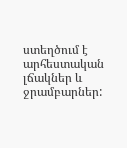ստեղծում է արհեստական լճակներ և ջրամբարներ: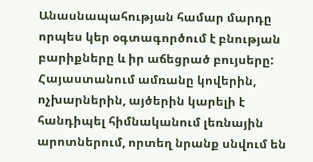Անասնապահության համար մարդը որպես կեր օգտագործում է բնության բարիքները և իր աճեցրած բույսերը: Հայաստանում ամռանը կովերին, ոչխարներին, այծերին կարելի է հանդիպել հիմնականում լեռնային արոտներում, որտեղ նրանք սնվում են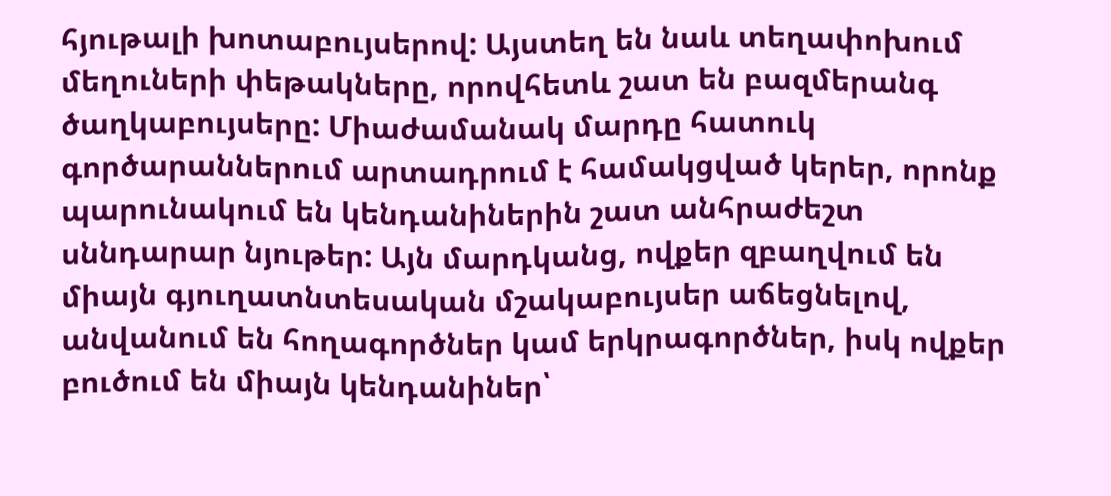հյութալի խոտաբույսերով: Այստեղ են նաև տեղափոխում մեղուների փեթակները, որովհետև շատ են բազմերանգ ծաղկաբույսերը: Միաժամանակ մարդը հատուկ գործարաններում արտադրում է համակցված կերեր, որոնք պարունակում են կենդանիներին շատ անհրաժեշտ սննդարար նյութեր: Այն մարդկանց, ովքեր զբաղվում են միայն գյուղատնտեսական մշակաբույսեր աճեցնելով, անվանում են հողագործներ կամ երկրագործներ, իսկ ովքեր բուծում են միայն կենդանիներ՝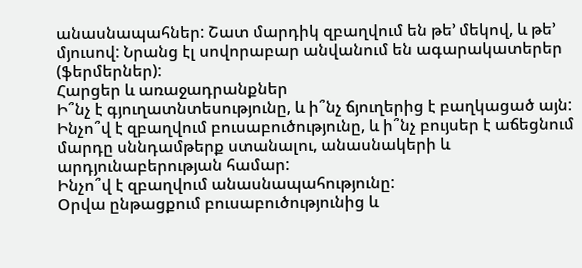անասնապահներ: Շատ մարդիկ զբաղվում են թե’ մեկով, և թե’ մյուսով: Նրանց էլ սովորաբար անվանում են ագարակատերեր (ֆերմերներ):
Հարցեր և առաջադրանքներ
Ի՞նչ է գյուղատնտեսությունը, և ի՞նչ ճյուղերից է բաղկացած այն:
Ինչո՞վ է զբաղվում բուսաբուծությունը, և ի՞նչ բույսեր է աճեցնում մարդը սննդամթերք ստանալու, անասնակերի և արդյունաբերության համար:
Ինչո՞վ է զբաղվում անասնապահությունը:
Օրվա ընթացքում բուսաբուծությունից և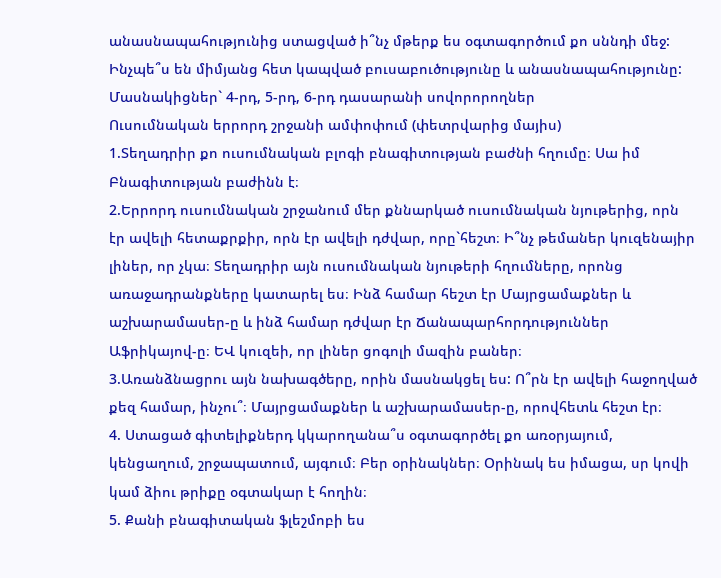անասնապահությունից ստացված ի՞նչ մթերք ես օգտագործում քո սննդի մեջ:
Ինչպե՞ս են միմյանց հետ կապված բուսաբուծությունը և անասնապահությունը:
Մասնակիցներ` 4-րդ, 5-րդ, 6-րդ դասարանի սովորորողներ
Ուսումնական երրորդ շրջանի ամփոփում (փետրվարից մայիս)
1.Տեղադրիր քո ուսումնական բլոգի բնագիտության բաժնի հղումը։ Սա իմ Բնագիտության բաժինն է։
2.Երրորդ ուսումնական շրջանում մեր քննարկած ուսումնական նյութերից, որն էր ավելի հետաքրքիր, որն էր ավելի դժվար, որը`հեշտ։ Ի՞նչ թեմաներ կուզենայիր լիներ, որ չկա։ Տեղադրիր այն ուսումնական նյութերի հղումները, որոնց առաջադրանքները կատարել ես։ Ինձ համար հեշտ էր Մայրցամաքներ և աշխարամասեր-ը և ինձ համար դժվար էր Ճանապարհորդություններ Աֆրիկայով-ը։ ԵՎ կուզեի, որ լիներ ցոգոլի մազին բաներ։
3.Առանձնացրու այն նախագծերը, որին մասնակցել ես: Ո՞րն էր ավելի հաջողված քեզ համար, ինչու՞։ Մայրցամաքներ և աշխարամասեր-ը, որովհետև հեշտ էր։
4. Ստացած գիտելիքներդ կկարողանա՞ս օգտագործել քո առօրյայում, կենցաղում, շրջապատում, այգում։ Բեր օրինակներ։ Օրինակ ես իմացա, սր կովի կամ ձիու թրիքը օգտակար է հողին։
5. Քանի բնագիտական ֆլեշմոբի ես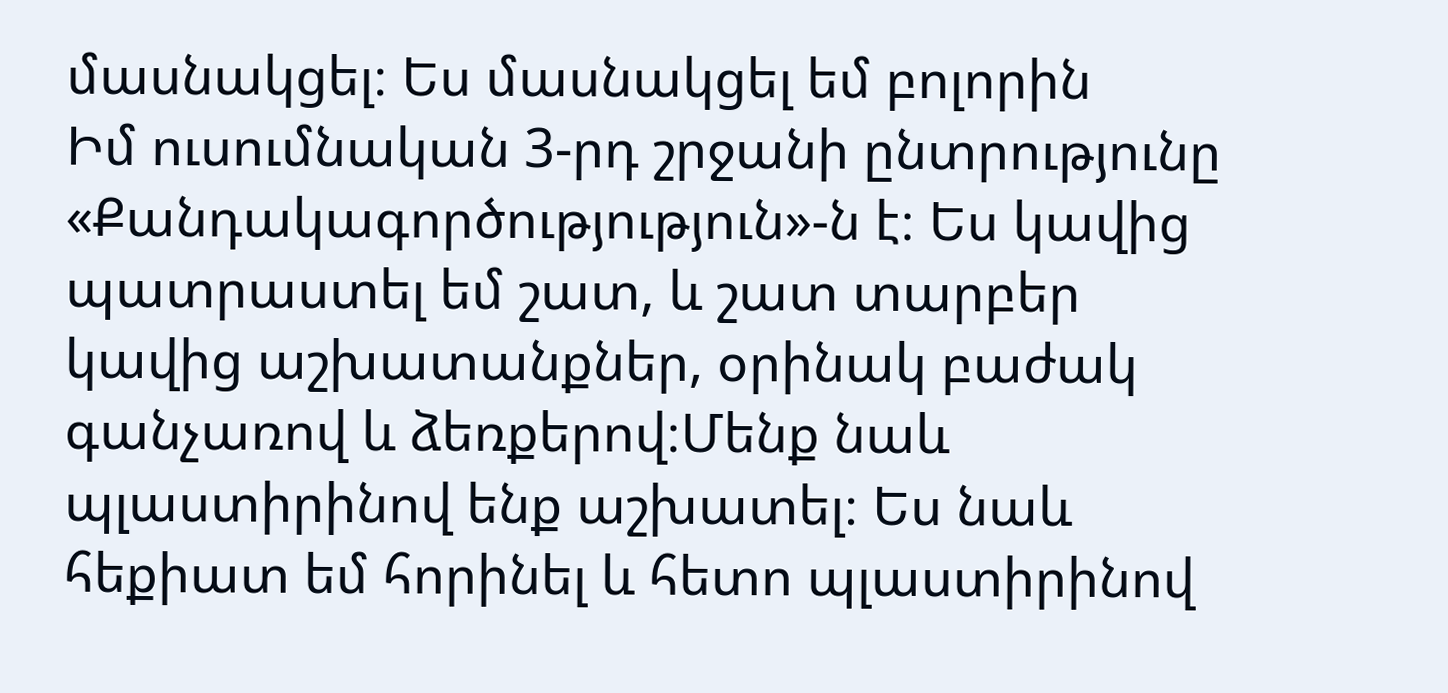մասնակցել։ Ես մասնակցել եմ բոլորին
Իմ ուսումնական 3-րդ շրջանի ընտրությունը «Քանդակագործությություն»-ն է։ Ես կավից պատրաստել եմ շատ, և շատ տարբեր կավից աշխատանքներ, օրինակ բաժակ գանչառով և ձեռքերով։Մենք նաև պլաստիրինով ենք աշխատել։ Ես նաև հեքիատ եմ հորինել և հետո պլաստիրինով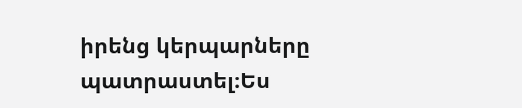իրենց կերպարները պատրաստել։Ես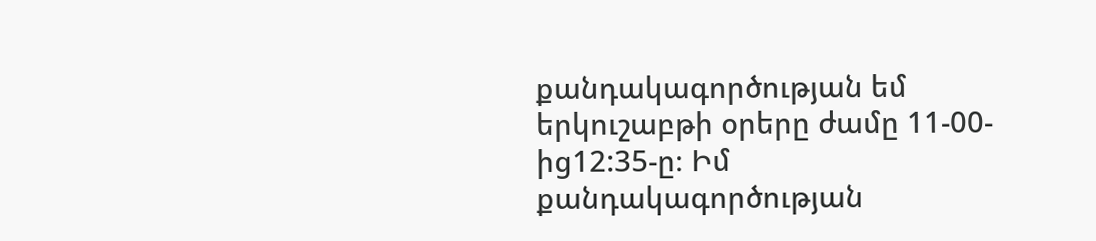քանդակագործության եմ երկուշաբթի օրերը ժամը 11-00-ից12:35-ը։ Իմ քանդակագործության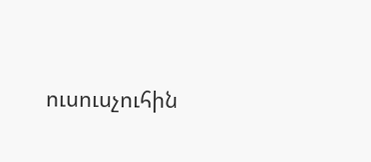ուսուսչուհին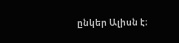ընկեր Ալիսն է։